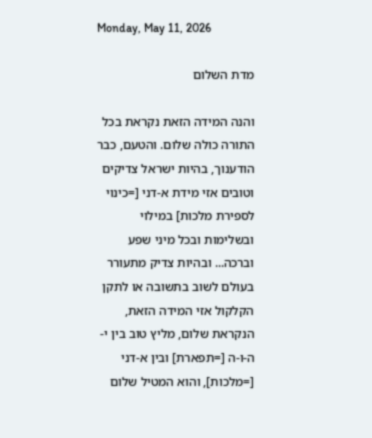Monday, May 11, 2026

מדת השלום

והנה המידה הזאת נקראת בכל התורה כולה שלום. והטעם, כבר הודענוך, בהיות ישראל צדיקים וטובים אזי מידת א-דני [=כינוי לספירת מלכות] במילוי ובשלימות ובכל מיני שפע וברכה... ובהיות צדיק מתעורר בעולם לשוב בתשובה או לתקן הקלקול אזי המידה הזאת, הנקראת שלום, מליץ טוב בין י-ה-ו-ה [=תפארת] ובין א-דני [=מלכות], והוא המטיל שלום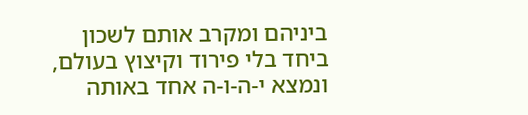ביניהם ומקרב אותם לשכון ביחד בלי פירוד וקיצוץ בעולם, ונמצא י-ה-ו-ה אחד באותה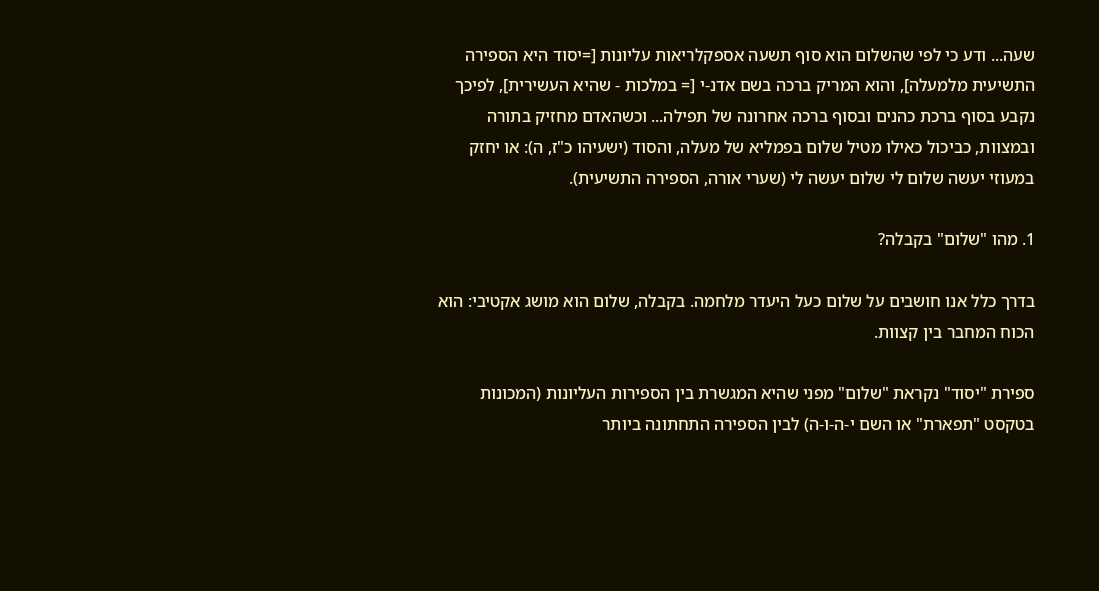שעה... ודע כי לפי שהשלום הוא סוף תשעה אספקלריאות עליונות [=יסוד היא הספירה התשיעית מלמעלה], והוא המריק ברכה בשם אדנ-י [= במלכות - שהיא העשירית], לפיכך נקבע בסוף ברכת כהנים ובסוף ברכה אחרונה של תפילה... וכשהאדם מחזיק בתורה ובמצוות, כביכול כאילו מטיל שלום בפמליא של מעלה, והסוד (ישעיהו כ"ז, ה): או יחזק במעוזי יעשה שלום לי שלום יעשה לי (שערי אורה, הספירה התשיעית).

1. מהו "שלום" בקבלה?

בדרך כלל אנו חושבים על שלום כעל היעדר מלחמה. בקבלה, שלום הוא מושג אקטיבי: הוא הכוח המחבר בין קצוות.

ספירת "יסוד" נקראת "שלום" מפני שהיא המגשרת בין הספירות העליונות (המכונות בטקסט "תפארת" או השם י-ה-ו-ה) לבין הספירה התחתונה ביותר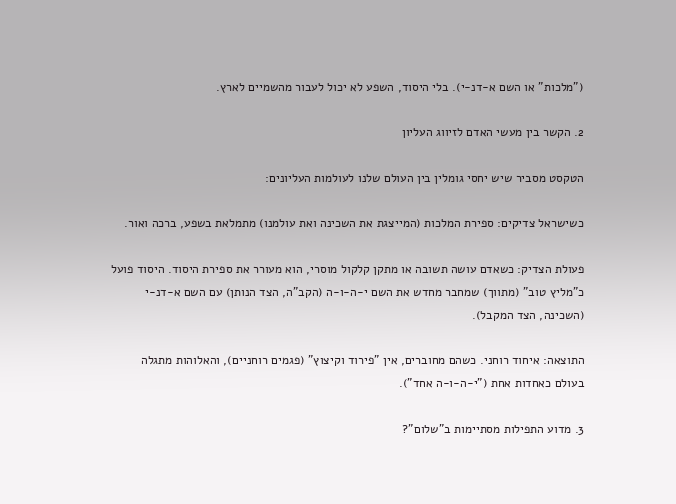("מלכות" או השם א-דנ-י). בלי היסוד, השפע לא יכול לעבור מהשמיים לארץ.

2. הקשר בין מעשי האדם לזיווג העליון

הטקסט מסביר שיש יחסי גומלין בין העולם שלנו לעולמות העליונים:

כשישראל צדיקים: ספירת המלכות (המייצגת את השכינה ואת עולמנו) מתמלאת בשפע, ברכה ואור.

פעולת הצדיק: כשאדם עושה תשובה או מתקן קלקול מוסרי, הוא מעורר את ספירת היסוד. היסוד פועל כ"מליץ טוב" (מתווך) שמחבר מחדש את השם י-ה-ו-ה (הקב"ה, הצד הנותן) עם השם א-דנ-י (השכינה, הצד המקבל).

התוצאה: איחוד רוחני. כשהם מחוברים, אין "פירוד וקיצוץ" (פגמים רוחניים), והאלוהות מתגלה בעולם כאחדות אחת ("י-ה-ו-ה אחד").

3. מדוע התפילות מסתיימות ב"שלום"?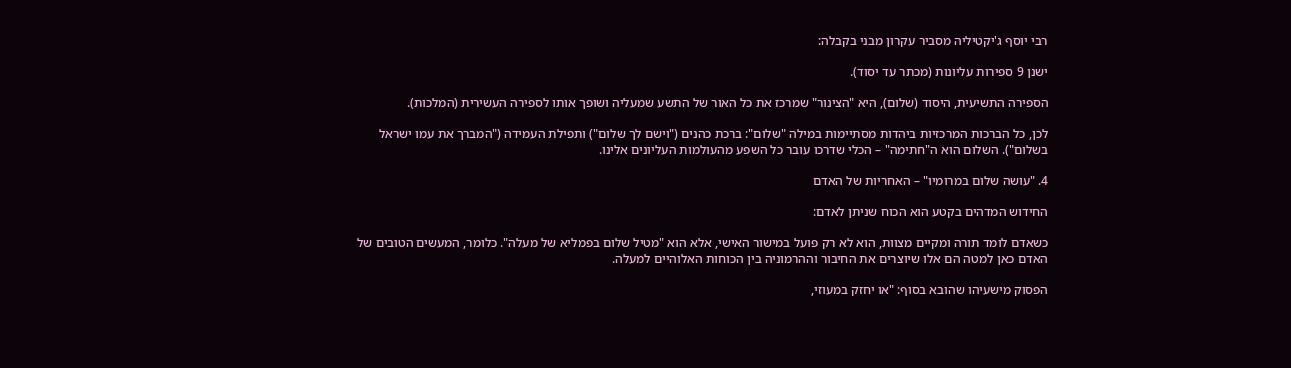רבי יוסף ג'יקטיליה מסביר עקרון מבני בקבלה:

ישנן 9 ספירות עליונות (מכתר עד יסוד).

הספירה התשיעית, היסוד (שלום), היא "הצינור" שמרכז את כל האור של התשע שמעליה ושופך אותו לספירה העשירית (המלכות).

לכן, כל הברכות המרכזיות ביהדות מסתיימות במילה "שלום": ברכת כהנים ("וישם לך שלום") ותפילת העמידה ("המברך את עמו ישראל בשלום"). השלום הוא ה"חתימה" – הכלי שדרכו עובר כל השפע מהעולמות העליונים אלינו.

4. "עושה שלום במרומיו" – האחריות של האדם

החידוש המדהים בקטע הוא הכוח שניתן לאדם:

כשאדם לומד תורה ומקיים מצוות, הוא לא רק פועל במישור האישי, אלא הוא "מטיל שלום בפמליא של מעלה". כלומר, המעשים הטובים של האדם כאן למטה הם אלו שיוצרים את החיבור וההרמוניה בין הכוחות האלוהיים למעלה.

הפסוק מישעיהו שהובא בסוף: "או יחזק במעוזי,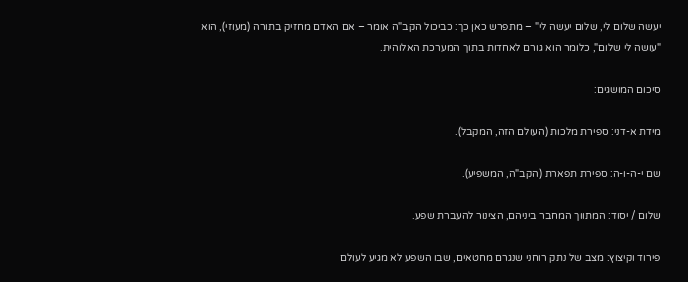יעשה שלום לי, שלום יעשה לי" – מתפרש כאן כך: כביכול הקב"ה אומר – אם האדם מחזיק בתורה (מעוזי), הוא "עושה לי שלום", כלומר הוא גורם לאחדות בתוך המערכת האלוהית.

סיכום המושגים:

מידת א-דני: ספירת מלכות (העולם הזה, המקבל).

שם י-ה-ו-ה: ספירת תפארת (הקב"ה, המשפיע).

שלום / יסוד: המתווך המחבר ביניהם, הצינור להעברת שפע.

פירוד וקיצוץ: מצב של נתק רוחני שנגרם מחטאים, שבו השפע לא מגיע לעולם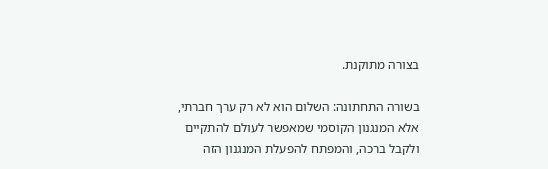בצורה מתוקנת.

בשורה התחתונה: השלום הוא לא רק ערך חברתי, אלא המנגנון הקוסמי שמאפשר לעולם להתקיים ולקבל ברכה, והמפתח להפעלת המנגנון הזה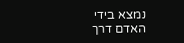נמצא בידי האדם דרך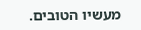מעשיו הטובים.